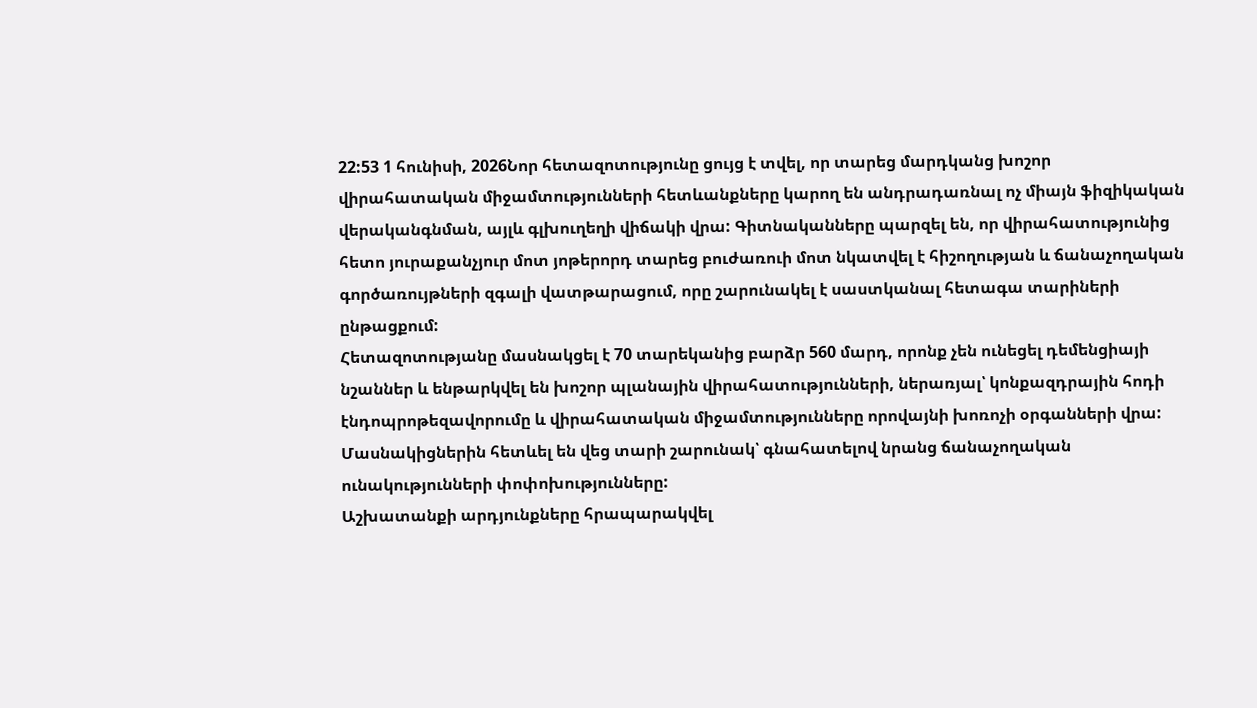22:53 1 հունիսի, 2026Նոր հետազոտությունը ցույց է տվել, որ տարեց մարդկանց խոշոր վիրահատական միջամտությունների հետևանքները կարող են անդրադառնալ ոչ միայն ֆիզիկական վերականգնման, այլև գլխուղեղի վիճակի վրա: Գիտնականները պարզել են, որ վիրահատությունից հետո յուրաքանչյուր մոտ յոթերորդ տարեց բուժառուի մոտ նկատվել է հիշողության և ճանաչողական գործառույթների զգալի վատթարացում, որը շարունակել է սաստկանալ հետագա տարիների ընթացքում:
Հետազոտությանը մասնակցել է 70 տարեկանից բարձր 560 մարդ, որոնք չեն ունեցել դեմենցիայի նշաններ և ենթարկվել են խոշոր պլանային վիրահատությունների, ներառյալ՝ կոնքազդրային հոդի էնդոպրոթեզավորումը և վիրահատական միջամտությունները որովայնի խոռոչի օրգանների վրա: Մասնակիցներին հետևել են վեց տարի շարունակ՝ գնահատելով նրանց ճանաչողական ունակությունների փոփոխությունները:
Աշխատանքի արդյունքները հրապարակվել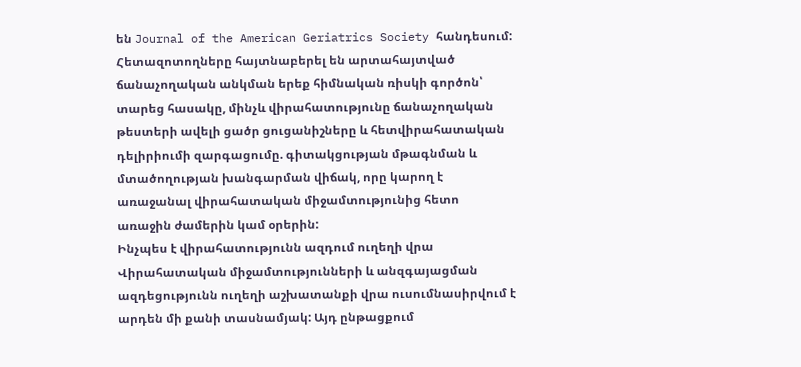են Journal of the American Geriatrics Society հանդեսում:
Հետազոտողները հայտնաբերել են արտահայտված ճանաչողական անկման երեք հիմնական ռիսկի գործոն՝ տարեց հասակը, մինչև վիրահատությունը ճանաչողական թեստերի ավելի ցածր ցուցանիշները և հետվիրահատական դելիրիումի զարգացումը. գիտակցության մթագնման և մտածողության խանգարման վիճակ, որը կարող է առաջանալ վիրահատական միջամտությունից հետո առաջին ժամերին կամ օրերին:
Ինչպես է վիրահատությունն ազդում ուղեղի վրա
Վիրահատական միջամտությունների և անզգայացման ազդեցությունն ուղեղի աշխատանքի վրա ուսումնասիրվում է արդեն մի քանի տասնամյակ: Այդ ընթացքում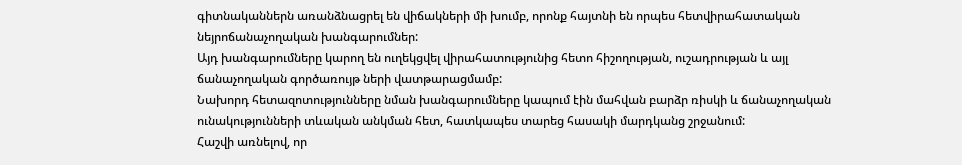գիտնականներն առանձնացրել են վիճակների մի խումբ, որոնք հայտնի են որպես հետվիրահատական նեյրոճանաչողական խանգարումներ:
Այդ խանգարումները կարող են ուղեկցվել վիրահատությունից հետո հիշողության, ուշադրության և այլ ճանաչողական գործառույթ ների վատթարացմամբ:
Նախորդ հետազոտությունները նման խանգարումները կապում էին մահվան բարձր ռիսկի և ճանաչողական ունակությունների տևական անկման հետ, հատկապես տարեց հասակի մարդկանց շրջանում:
Հաշվի առնելով, որ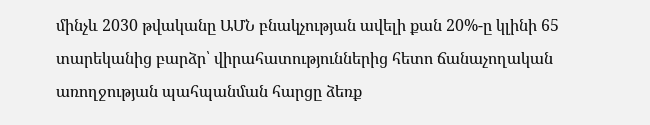մինչև 2030 թվականը ԱՄՆ բնակչության ավելի քան 20%-ը կլինի 65 տարեկանից բարձր՝ վիրահատություններից հետո ճանաչողական առողջության պահպանման հարցը ձեռք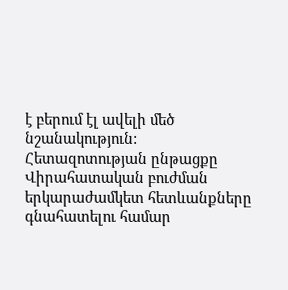է բերում էլ ավելի մեծ նշանակություն:
Հետազոտության ընթացքը
Վիրահատական բուժման երկարաժամկետ հետևանքները գնահատելու համար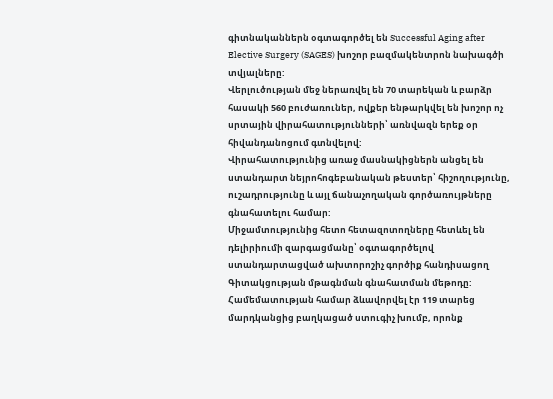գիտնականներն օգտագործել են Successful Aging after Elective Surgery (SAGES) խոշոր բազմակենտրոն նախագծի տվյալները:
Վերլուծության մեջ ներառվել են 70 տարեկան և բարձր հասակի 560 բուժառուներ, ովքեր ենթարկվել են խոշոր ոչ սրտային վիրահատությունների՝ առնվազն երեք օր հիվանդանոցում գտնվելով:
Վիրահատությունից առաջ մասնակիցներն անցել են ստանդարտ նեյրոհոգեբանական թեստեր՝ հիշողությունը, ուշադրությունը և այլ ճանաչողական գործառույթները գնահատելու համար:
Միջամտությունից հետո հետազոտողները հետևել են դելիրիումի զարգացմանը՝ օգտագործելով ստանդարտացված ախտորոշիչ գործիք հանդիսացող Գիտակցության մթագնման գնահատման մեթոդը:
Համեմատության համար ձևավորվել էր 119 տարեց մարդկանցից բաղկացած ստուգիչ խումբ, որոնք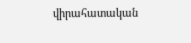վիրահատական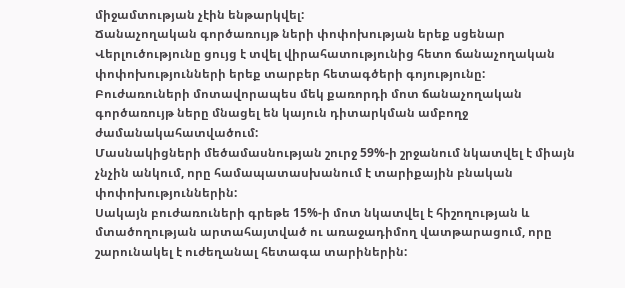միջամտության չէին ենթարկվել:
Ճանաչողական գործառույթ ների փոփոխության երեք սցենար
Վերլուծությունը ցույց է տվել վիրահատությունից հետո ճանաչողական փոփոխությունների երեք տարբեր հետագծերի գոյությունը:
Բուժառուների մոտավորապես մեկ քառորդի մոտ ճանաչողական գործառույթ ները մնացել են կայուն դիտարկման ամբողջ ժամանակահատվածում:
Մասնակիցների մեծամասնության շուրջ 59%-ի շրջանում նկատվել է միայն չնչին անկում, որը համապատասխանում է տարիքային բնական փոփոխություններին:
Սակայն բուժառուների գրեթե 15%-ի մոտ նկատվել է հիշողության և մտածողության արտահայտված ու առաջադիմող վատթարացում, որը շարունակել է ուժեղանալ հետագա տարիներին: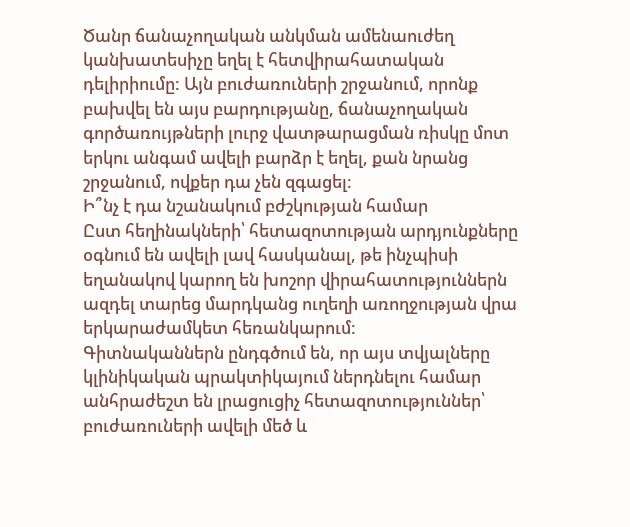Ծանր ճանաչողական անկման ամենաուժեղ կանխատեսիչը եղել է հետվիրահատական դելիրիումը: Այն բուժառուների շրջանում, որոնք բախվել են այս բարդությանը, ճանաչողական գործառույթների լուրջ վատթարացման ռիսկը մոտ երկու անգամ ավելի բարձր է եղել, քան նրանց շրջանում, ովքեր դա չեն զգացել:
Ի՞նչ է դա նշանակում բժշկության համար
Ըստ հեղինակների՝ հետազոտության արդյունքները օգնում են ավելի լավ հասկանալ, թե ինչպիսի եղանակով կարող են խոշոր վիրահատություններն ազդել տարեց մարդկանց ուղեղի առողջության վրա երկարաժամկետ հեռանկարում:
Գիտնականներն ընդգծում են, որ այս տվյալները կլինիկական պրակտիկայում ներդնելու համար անհրաժեշտ են լրացուցիչ հետազոտություններ՝ բուժառուների ավելի մեծ և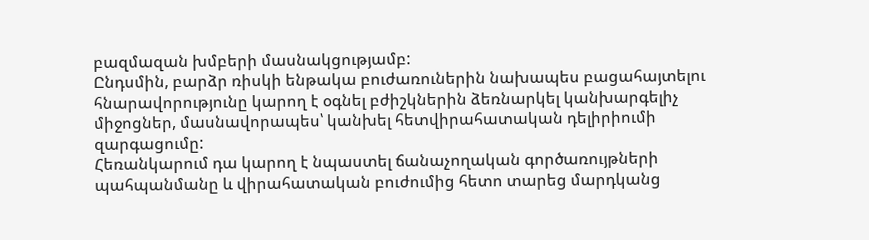բազմազան խմբերի մասնակցությամբ:
Ընդսմին, բարձր ռիսկի ենթակա բուժառուներին նախապես բացահայտելու հնարավորությունը կարող է օգնել բժիշկներին ձեռնարկել կանխարգելիչ միջոցներ, մասնավորապես՝ կանխել հետվիրահատական դելիրիումի զարգացումը:
Հեռանկարում դա կարող է նպաստել ճանաչողական գործառույթների պահպանմանը և վիրահատական բուժումից հետո տարեց մարդկանց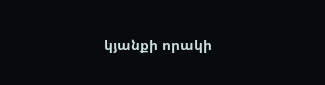կյանքի որակի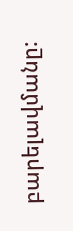բարելավմանը: